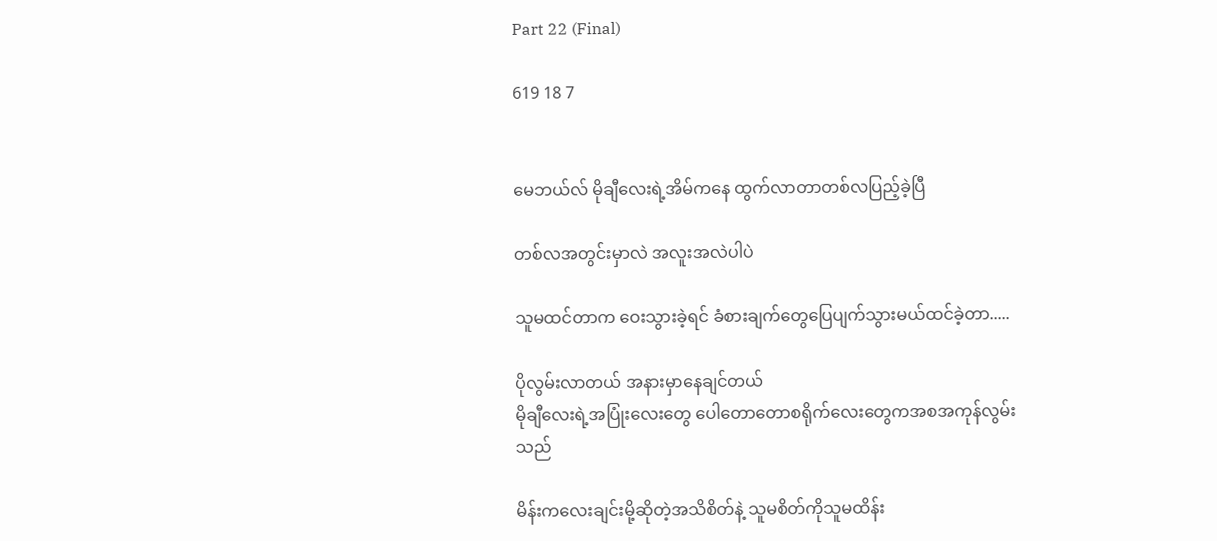Part 22 (Final)

619 18 7


မေဘယ်လ် မိုချီလေးရဲ့အိမ်ကနေ ထွက်လာတာတစ်လပြည့်ခဲ့ပြီ

တစ်လအတွင်းမှာလဲ အလူးအလဲပါပဲ

သူမထင်တာက ဝေးသွားခဲ့ရင် ခံစားချက်တွေပြေပျက်သွားမယ်ထင်ခဲ့တာ.....

ပိုလွမ်းလာတယ် အနားမှာနေချင်တယ်
မိုချီလေးရဲ့အပြုံးလေးတွေ ပေါတောတောစရိုက်လေးတွေကအစအကုန်လွမ်းသည်

မိန်းကလေးချင်းမို့ဆိုတဲ့အသိစိတ်နဲ့ သူမစိတ်ကိုသူမထိန်း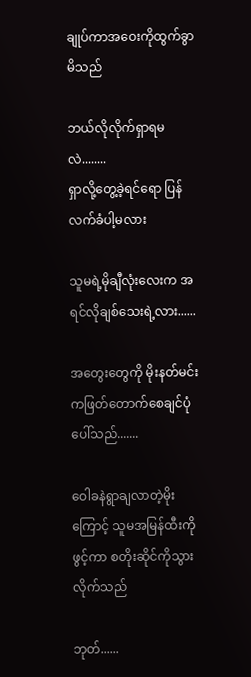ချုပ်ကာအဝေးကိုထွက်ခွာမိသည်

ဘယ်လိုလိုက်ရှာရမလဲ........
ရှာလို့တွေ့ခဲ့ရင်ရော ပြန်လက်ခံပါ့မလား

သူမရဲ့မိုချီလုံးလေးက အရင်လိုချစ်သေးရဲ့လား......

အတွေးတွေကို မိုးနတ်မင်းကဖြတ်တောက်စေချင်ပုံပေါ်သည်.......

ဝေါခနဲရွာချလာတဲ့မိုးကြောင့် သူမအမြန်ထီးကိုဖွင့်ကာ စတိုးဆိုင်ကိုသွားလိုက်သည်

ဘုတ်......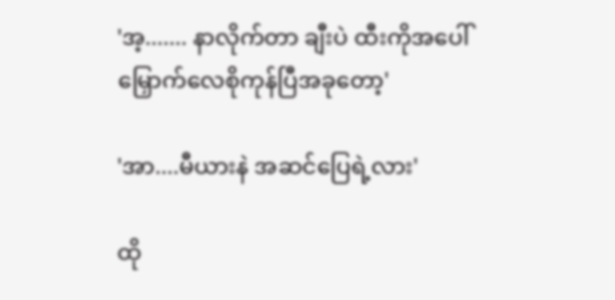'အ့....... နာလိုက်တာ ချီးပဲ ထီးကိုအပေါ်မြှောက်လေစိုကုန်ပြီအခုတော့'

'အာ....မီယားနဲ အဆင်ပြေရဲ့လား'

ထို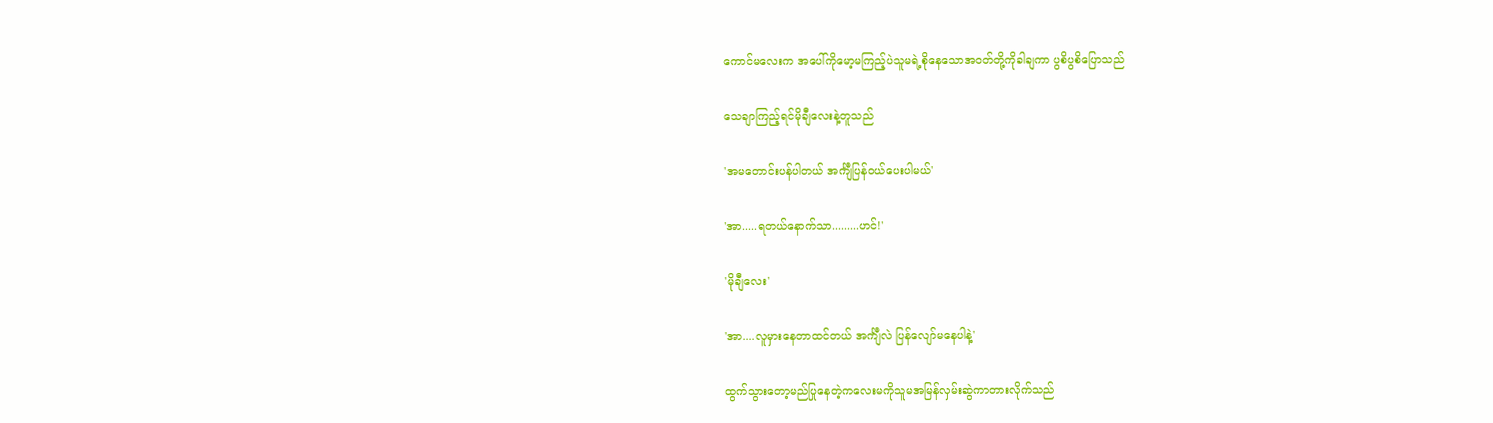ကောင်မလေးက အပေါ်ကိုမော့မကြည့်ပဲသူမရဲ့စိုနေသောအဝတ်တို့ကိုခါချကာ ပွစိပွစိပြောသည်

သေချာကြည့်ရင်မိုချီလေးနဲ့တူသည်

'အမတောင်းပန်ပါတယ် အင်္ကျီပြန်ဝယ်ပေးပါမယ်'

'အာ.....ရတယ်နောက်သာ.........ဟင်!'

'မိုချီလေး'

'အာ....လူမှားနေတာထင်တယ် အင်္ကျီလဲ ပြန်လျော်မနေပါနဲ့'

ထွက်သွားတော့မည်ပြုနေတဲ့ကလေးမကိုသူမအမြန်လှမ်းဆွဲကာတားလိုက်သည်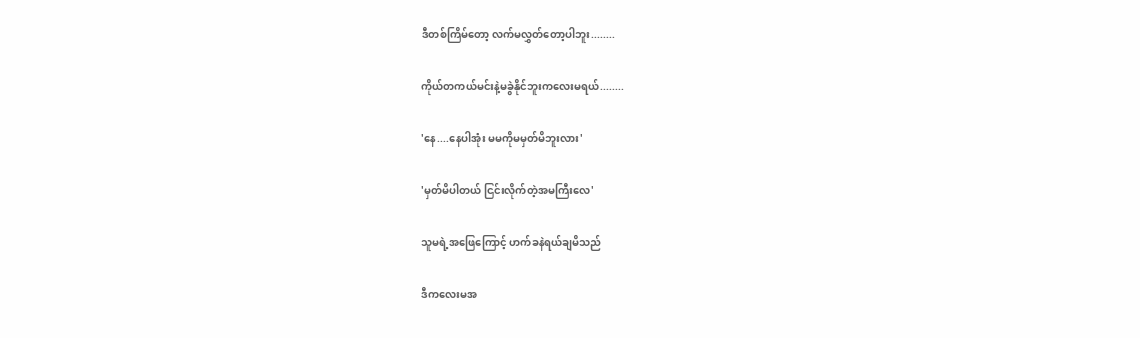ဒီတစ်ကြိမ်တော့ လက်မလွှတ်တော့ပါဘူး........

ကိုယ်တကယ်မင်းနဲ့မခွဲနိုင်ဘူးကလေးမရယ်........

'နေ....နေပါအုံး မမကိုမမှတ်မိဘူးလား'

'မှတ်မိပါတယ် ငြင်းလိုက်တဲ့အမကြီးလေ'

သူမရဲ့အဖြေကြောင့် ဟက်ခနဲရယ်ချမိသည်

ဒီကလေးမအ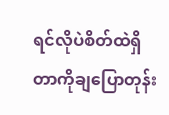ရင်လိုပဲစိတ်ထဲရှိတာကိုချပြောတုန်း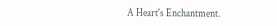A Heart's Enchantment.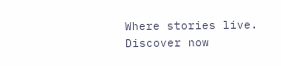Where stories live. Discover now